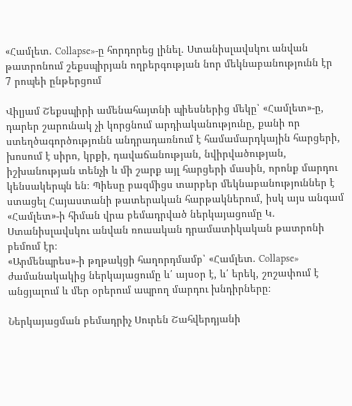«Համլետ. Collapse»-ը հորդորեց լինել. Ստանիսլավսկու անվան թատրոնում շեքսպիրյան ողբերգության նոր մեկնաբանությունն էր
7 րոպեի ընթերցում

Վիլյամ Շեքսպիրի ամենահայտնի պիեսներից մեկը՝ «Համլետ»-ը, դարեր շարունակ չի կորցնում արդիականությունը, քանի որ ստեղծագործությունն անդրադառնում է համամարդկային հարցերի, խոսում է սիրո, կրքի, դավաճանության, նվիրվածության, իշխանության տենչի և մի շարք այլ հարցերի մասին, որոնք մարդու կենսակերպն են։ Պիեսը բազմիցս տարբեր մեկնաբանություններ է ստացել Հայաստանի թատերական հարթակներում, իսկ այս անգամ «Համլետ»-ի հիման վրա բեմադրված ներկայացումը Կ. Ստանիսլավսկու անվան ռուսական դրամատիկական թատրոնի բեմում էր։
«Արմենպրես»-ի թղթակցի հաղորդմամբ՝ «Համլետ. Collapse» ժամանակակից ներկայացումը և՛ այսօր է, և՛ երեկ, շոշափում է անցյալում և մեր օրերում ապրող մարդու խնդիրները։

Ներկայացման բեմադրիչ Սուրեն Շահվերդյանի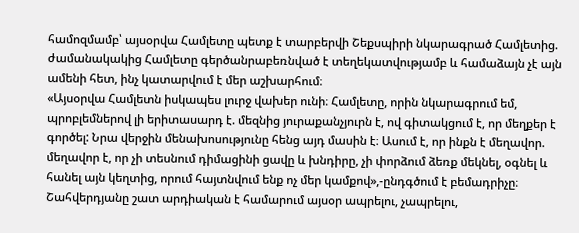համոզմամբ՝ այսօրվա Համլետը պետք է տարբերվի Շեքսպիրի նկարագրած Համլետից. ժամանակակից Համլետը գերծանրաբեռնված է տեղեկատվությամբ և համաձայն չէ այն ամենի հետ, ինչ կատարվում է մեր աշխարհում։
«Այսօրվա Համլետն իսկապես լուրջ վախեր ունի։ Համլետը, որին նկարագրում եմ, պրոբլեմներով լի երիտասարդ է. մեզնից յուրաքանչյուրն է, ով գիտակցում է, որ մեղքեր է գործել: Նրա վերջին մենախոսությունը հենց այդ մասին է։ Ասում է, որ ինքն է մեղավոր. մեղավոր է, որ չի տեսնում դիմացինի ցավը և խնդիրը, չի փորձում ձեռք մեկնել, օգնել և հանել այն կեղտից, որում հայտնվում ենք ոչ մեր կամքով»,-ընդգծում է բեմադրիչը։
Շահվերդյանը շատ արդիական է համարում այսօր ապրելու, չապրելու,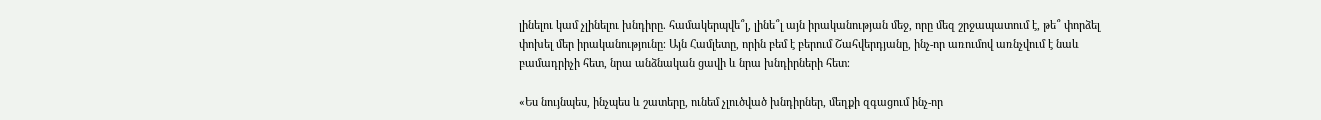լինելու կամ չլինելու խնդիրը. համակերպվե՞լ, լինե՞լ այն իրականության մեջ, որը մեզ շրջապատում է, թե՞ փորձել փոխել մեր իրականությունը։ Այն Համլետը, որին բեմ է բերում Շահվերդյանը, ինչ-որ առումով առնչվում է նաև բամադրիչի հետ, նրա անձնական ցավի և նրա խնդիրների հետ։

«Ես նույնպես, ինչպես և շատերը, ունեմ չլուծված խնդիրներ, մեղքի զգացում ինչ-որ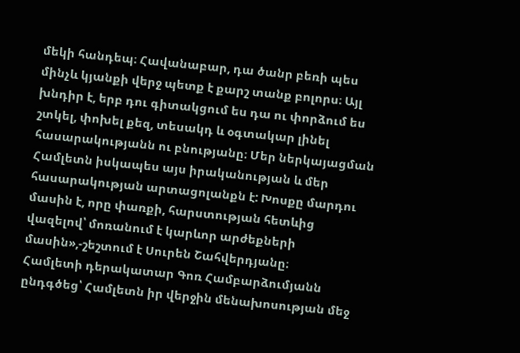մեկի հանդեպ։ Հավանաբար, դա ծանր բեռի պես մինչև կյանքի վերջ պետք է քարշ տանք բոլորս։ Այլ խնդիր է, երբ դու գիտակցում ես դա ու փորձում ես շտկել, փոխել քեզ, տեսակդ և օգտակար լինել հասարակությանն ու բնությանը։ Մեր ներկայացման Համլետն իսկապես այս իրականության և մեր հասարակության արտացոլանքն է: Խոսքը մարդու մասին է, որը փառքի, հարստության հետևից վազելով՝ մոռանում է կարևոր արժեքների մասին»,-շեշտում է Սուրեն Շահվերդյանը։
Համլետի դերակատար Գոռ Համբարձումյանն ընդգծեց՝ Համլետն իր վերջին մենախոսության մեջ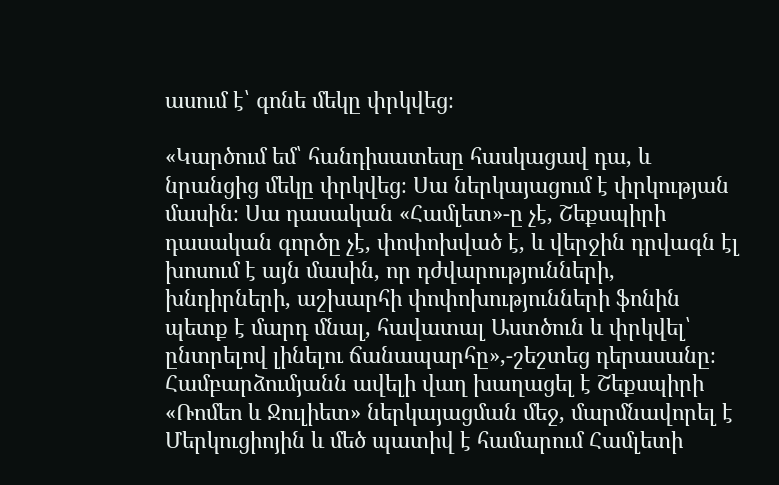ասում է՝ գոնե մեկը փրկվեց։

«Կարծում եմ՝ հանդիսատեսը հասկացավ դա, և նրանցից մեկը փրկվեց։ Սա ներկայացում է փրկության մասին։ Սա դասական «Համլետ»-ը չէ, Շեքսպիրի դասական գործը չէ, փոփոխված է, և վերջին դրվագն էլ խոսում է այն մասին, որ դժվարությունների, խնդիրների, աշխարհի փոփոխությունների ֆոնին պետք է մարդ մնալ, հավատալ Աստծուն և փրկվել՝ ընտրելով լինելու ճանապարհը»,-շեշտեց դերասանը։
Համբարձումյանն ավելի վաղ խաղացել է Շեքսպիրի «Ռոմեո և Ջուլիետ» ներկայացման մեջ, մարմնավորել է Մերկուցիոյին և մեծ պատիվ է համարում Համլետի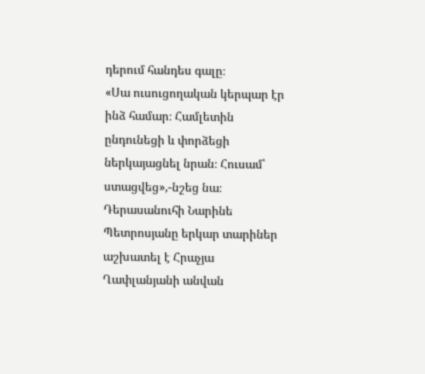դերում հանդես գալը։
«Սա ուսուցողական կերպար էր ինձ համար։ Համլետին ընդունեցի և փորձեցի ներկայացնել նրան։ Հուսամ՝ ստացվեց»,-նշեց նա։
Դերասանուհի Նարինե Պետրոսյանը երկար տարիներ աշխատել է Հրաչյա Ղափլանյանի անվան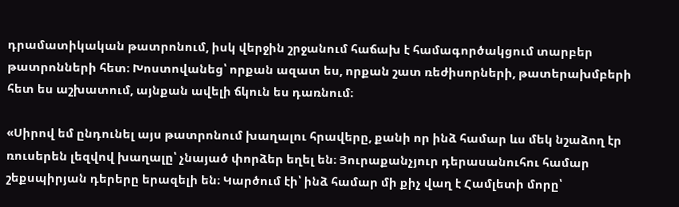դրամատիկական թատրոնում, իսկ վերջին շրջանում հաճախ է համագործակցում տարբեր թատրոնների հետ։ Խոստովանեց՝ որքան ազատ ես, որքան շատ ռեժիսորների, թատերախմբերի հետ ես աշխատում, այնքան ավելի ճկուն ես դառնում։

«Սիրով եմ ընդունել այս թատրոնում խաղալու հրավերը, քանի որ ինձ համար ևս մեկ նշաձող էր ռուսերեն լեզվով խաղալը՝ չնայած փորձեր եղել են։ Յուրաքանչյուր դերասանուհու համար շեքսպիրյան դերերը երազելի են։ Կարծում էի՝ ինձ համար մի քիչ վաղ է Համլետի մորը՝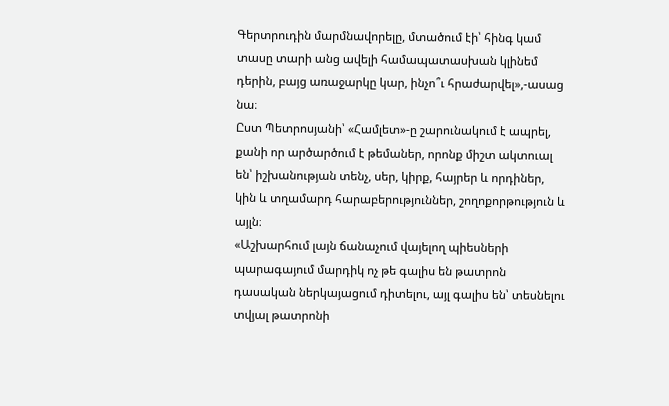Գերտրուդին մարմնավորելը, մտածում էի՝ հինգ կամ տասը տարի անց ավելի համապատասխան կլինեմ դերին, բայց առաջարկը կար, ինչո՞ւ հրաժարվել»,-ասաց նա։
Ըստ Պետրոսյանի՝ «Համլետ»-ը շարունակում է ապրել, քանի որ արծարծում է թեմաներ, որոնք միշտ ակտուալ են՝ իշխանության տենչ, սեր, կիրք, հայրեր և որդիներ, կին և տղամարդ հարաբերություններ, շողոքորթություն և այլն։
«Աշխարհում լայն ճանաչում վայելող պիեսների պարագայում մարդիկ ոչ թե գալիս են թատրոն դասական ներկայացում դիտելու, այլ գալիս են՝ տեսնելու տվյալ թատրոնի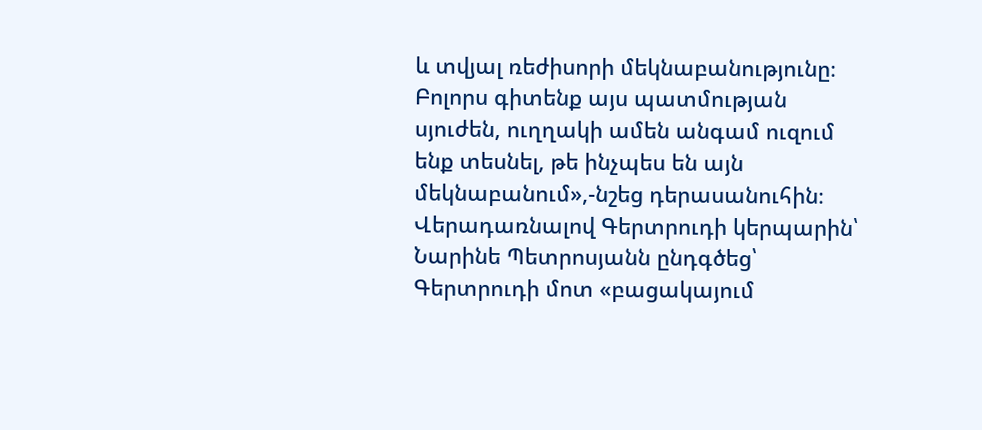և տվյալ ռեժիսորի մեկնաբանությունը։ Բոլորս գիտենք այս պատմության սյուժեն, ուղղակի ամեն անգամ ուզում ենք տեսնել, թե ինչպես են այն մեկնաբանում»,-նշեց դերասանուհին։
Վերադառնալով Գերտրուդի կերպարին՝ Նարինե Պետրոսյանն ընդգծեց՝ Գերտրուդի մոտ «բացակայում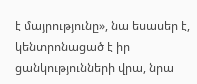է մայրությունը», նա եսասեր է, կենտրոնացած է իր ցանկությունների վրա, նրա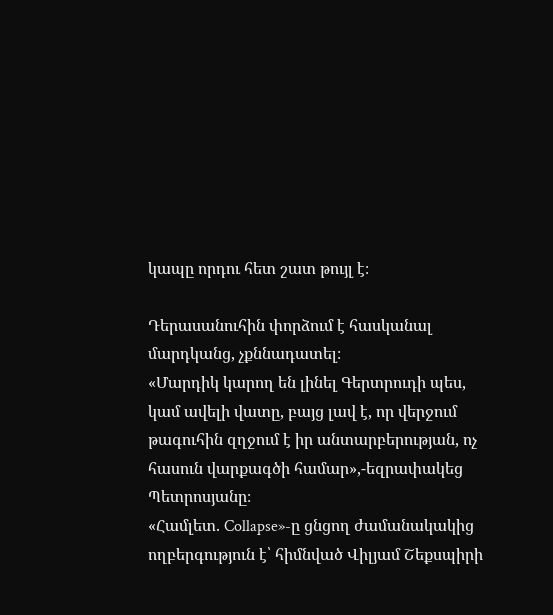կապը որդու հետ շատ թույլ է։

Դերասանուհին փորձում է հասկանալ մարդկանց, չքննադատել։
«Մարդիկ կարող են լինել Գերտրուդի պես, կամ ավելի վատը, բայց լավ է, որ վերջում թագուհին զղջում է իր անտարբերության, ոչ հասուն վարքագծի համար»,-եզրափակեց Պետրոսյանը։
«Համլետ. Collapse»-ը ցնցող ժամանակակից ողբերգություն է՝ հիմնված Վիլյամ Շեքսպիրի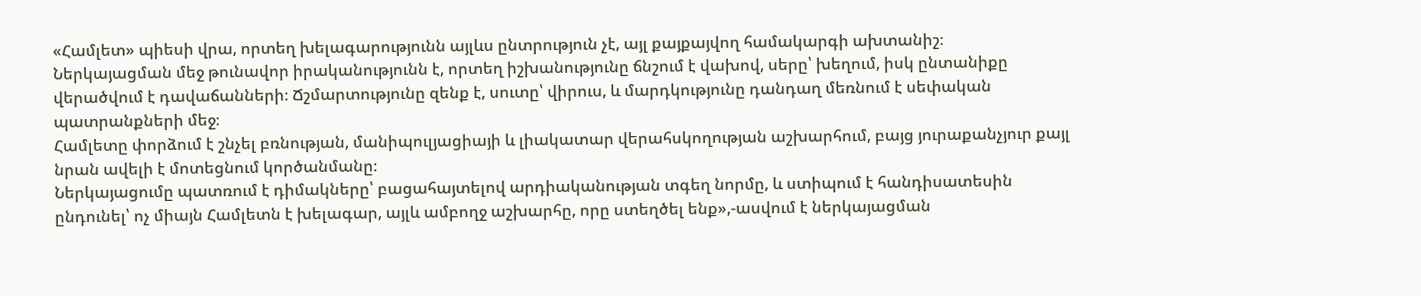«Համլետ» պիեսի վրա, որտեղ խելագարությունն այլևս ընտրություն չէ, այլ քայքայվող համակարգի ախտանիշ։
Ներկայացման մեջ թունավոր իրականությունն է, որտեղ իշխանությունը ճնշում է վախով, սերը՝ խեղում, իսկ ընտանիքը վերածվում է դավաճանների։ Ճշմարտությունը զենք է, սուտը՝ վիրուս, և մարդկությունը դանդաղ մեռնում է սեփական պատրանքների մեջ։
Համլետը փորձում է շնչել բռնության, մանիպուլյացիայի և լիակատար վերահսկողության աշխարհում, բայց յուրաքանչյուր քայլ նրան ավելի է մոտեցնում կործանմանը։
Ներկայացումը պատռում է դիմակները՝ բացահայտելով արդիականության տգեղ նորմը, և ստիպում է հանդիսատեսին ընդունել՝ ոչ միայն Համլետն է խելագար, այլև ամբողջ աշխարհը, որը ստեղծել ենք»,-ասվում է ներկայացման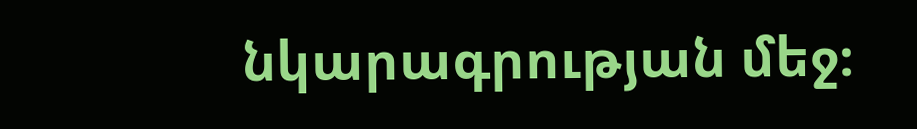նկարագրության մեջ։